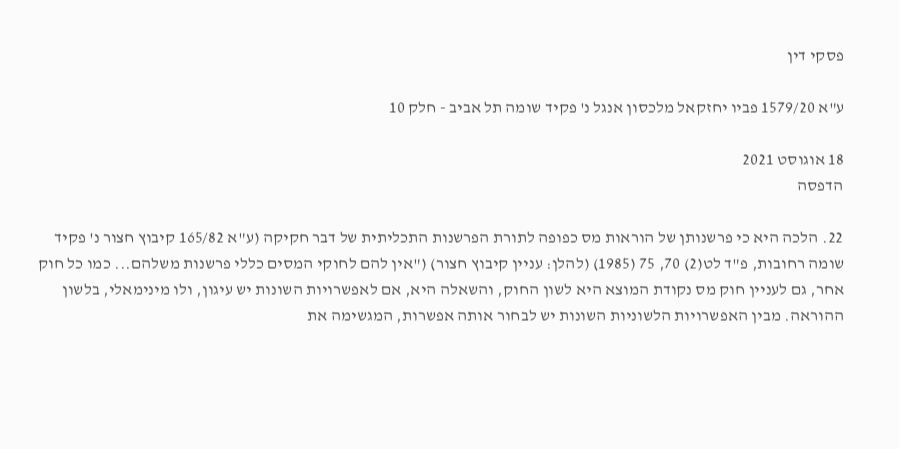פסקי דין

ע"א 1579/20 פביו יחזקאל מלכסון אנגל נ' פקיד שומה תל אביב - חלק 10

18 אוגוסט 2021
הדפסה

22. הלכה היא כי פרשנותן של הוראות מס כפופה לתורת הפרשנות התכליתית של דבר חקיקה (ע"א 165/82 קיבוץ חצור נ' פקיד שומה רחובות, פ"ד לט(2) 70, 75 (1985) (להלן: עניין קיבוץ חצור) ("אין להם לחוקי המסים כללי פרשנות משלהם... כמו כל חוק אחר, גם לעניין חוק מס נקודת המוצא היא לשון החוק, והשאלה היא, אם לאפשרויות השונות יש עיגון, ולו מינימאלי, בלשון ההוראה. מבין האפשרויות הלשוניות השונות יש לבחור אותה אפשרות, המגשימה את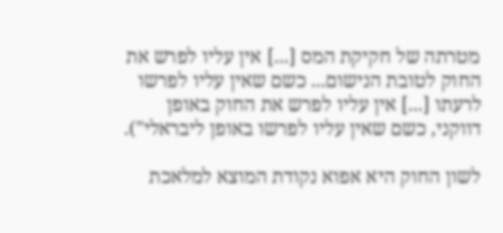מטרתה של חקיקת המס [...] אין עליו לפרש את החוק לטובת הנישום... כשם שאין עליו לפרשו לרעתו [...] אין עליו לפרש את החוק באופן דווקני, כשם שאין עליו לפרשו באופן ליבראלי").

לשון החוק היא אפוא נקודת המוצא למלאכת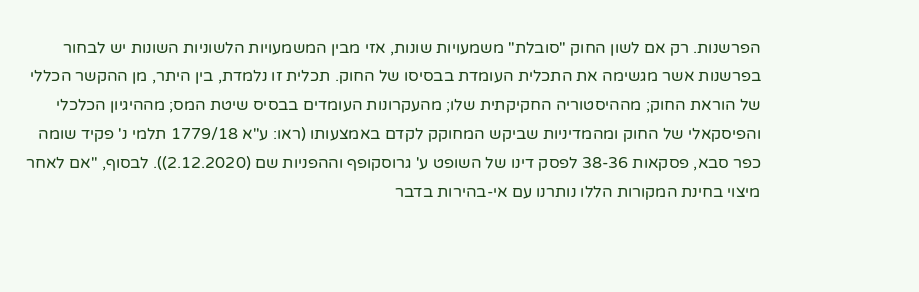הפרשנות. רק אם לשון החוק "סובלת" משמעויות שונות, אזי מבין המשמעויות הלשוניות השונות יש לבחור בפרשנות אשר מגשימה את התכלית העומדת בבסיסו של החוק. תכלית זו נלמדת, בין היתר, מן ההקשר הכללי של הוראת החוק; מההיסטוריה החקיקתית שלו; מהעקרונות העומדים בבסיס שיטת המס; מההיגיון הכלכלי והפיסקאלי של החוק ומהמדיניות שביקש המחוקק לקדם באמצעותו (ראו: ע"א 1779/18 תלמי נ' פקיד שומה כפר סבא, פסקאות 38-36 לפסק דינו של השופט ע' גרוסקופף וההפניות שם (2.12.2020)). לבסוף, "אם לאחר מיצוי בחינת המקורות הללו נותרנו עם אי-בהירות בדבר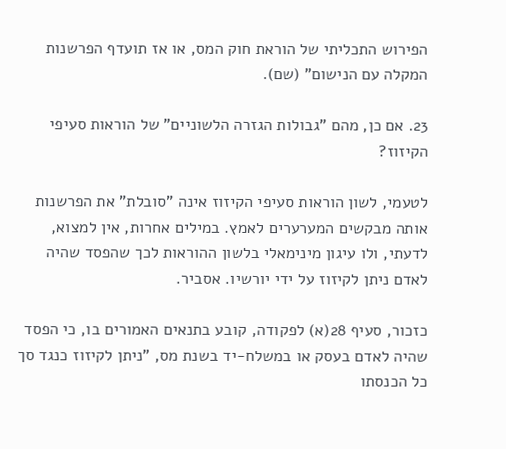הפירוש התכליתי של הוראת חוק המס, או אז תועדף הפרשנות המקלה עם הנישום" (שם).

23. אם כן, מהם "גבולות הגזרה הלשוניים" של הוראות סעיפי הקיזוז?

לטעמי, לשון הוראות סעיפי הקיזוז אינה "סובלת" את הפרשנות אותה מבקשים המערערים לאמץ. במילים אחרות, אין למצוא, לדעתי, ולו עיגון מינימאלי בלשון ההוראות לכך שהפסד שהיה לאדם ניתן לקיזוז על ידי יורשיו. אסביר.

כזכור, סעיף 28(א) לפקודה, קובע בתנאים האמורים בו, כי הפסד שהיה לאדם בעסק או במשלח-יד בשנת מס, "ניתן לקיזוז כנגד סך כל הכנסתו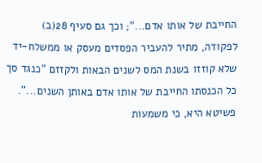החייבת של אותו אדם..."; וכך גם סעיף 28(ב) לפקודה, מתיר להעביר הפסדים מעסק או ממשלח-יד שלא קוזזו בשנת המס לשנים הבאות ולקזזם "כנגד סך כל הכנסתו החייבת של אותו אדם באותן השנים...". פשיטא היא, כי משמעות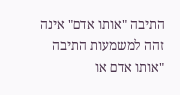התיבה "אותו אדם" אינה זהה למשמעות התיבה "אותו אדם או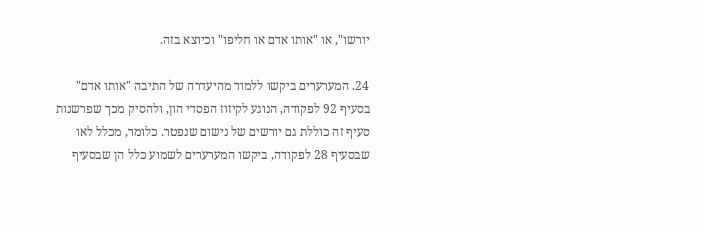יורשו", או "אותו אדם או חליפו" וכיוצא בזה.

24. המערערים ביקשו ללמוד מהיעדרה של התיבה "אותו אדם" בסעיף 92 לפקודה, הנוגע לקיזוז הפסדי הון, ולהסיק מכך שפרשנות סעיף זה כוללת גם יורשים של נישום שנפטר. כלומר, מכלל לאו שבסעיף 28 לפקודה, ביקשו המערערים לשמוע כלל הן שבסעיף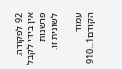92 לפקודה. אין בידי לקבל פרשנות לשונית זו.

עמוד הקודם1...910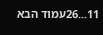11...26עמוד הבא